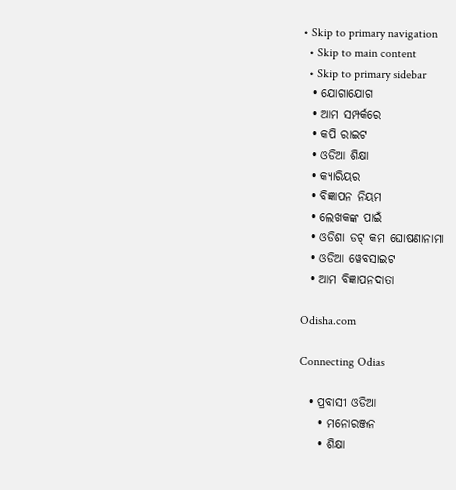• Skip to primary navigation
  • Skip to main content
  • Skip to primary sidebar
  • ଯୋଗାଯୋଗ
  • ଆମ ସମ୍ପର୍କରେ
  • କପି ରାଇଟ
  • ଓଡିଆ ଶିକ୍ଷା
  • କ୍ୟାରିୟର
  • ବିଜ୍ଞାପନ ନିୟମ
  • ଲେଖକଙ୍କ ପାଇଁ
  • ଓଡିଶା ଡଟ୍ କମ ଘୋଷଣାନାମା
  • ଓଡିଆ ୱେବସାଇଟ
  • ଆମ ବିଜ୍ଞାପନଦାତା

Odisha.com

Connecting Odias

  • ପ୍ରବାସୀ ଓଡିଆ
    • ମନୋରଞ୍ଜନ
    • ଶିକ୍ଷା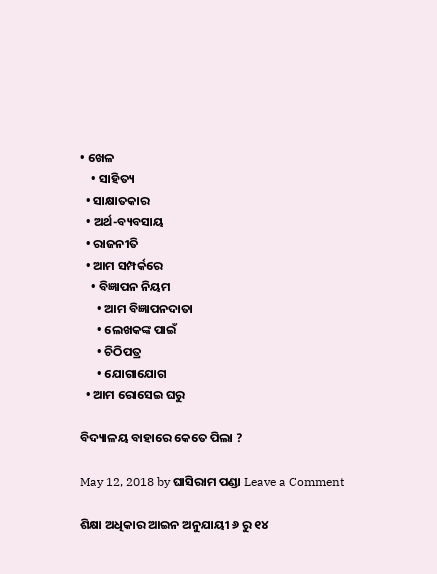• ଖେଳ
    • ସାହିତ୍ୟ
  • ସାକ୍ଷାତକାର
  • ଅର୍ଥ-ବ୍ୟବସାୟ
  • ରାଜନୀତି
  • ଆମ ସମ୍ପର୍କରେ
    • ବିଜ୍ଞାପନ ନିୟମ
      • ଆମ ବିଜ୍ଞାପନଦାତା
      • ଲେଖକଙ୍କ ପାଇଁ
      • ଚିଠିପତ୍ର
      • ଯୋଗାଯୋଗ
  • ଆମ ରୋସେଇ ଘରୁ

ବିଦ୍ୟାଳୟ ବାହାରେ କେତେ ପିଲା ?

May 12, 2018 by ଘାସିରାମ ପଣ୍ଡା Leave a Comment

ଶିକ୍ଷା ଅଧିକାର ଆଇନ ଅନୁଯାୟୀ ୬ ରୁ ୧୪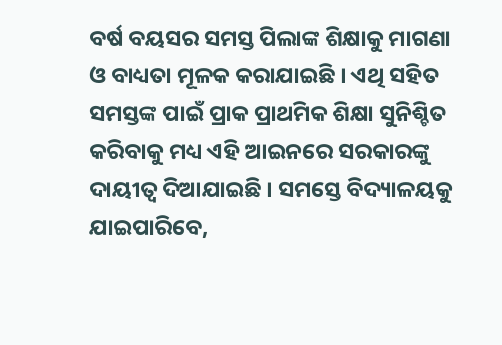ବର୍ଷ ବୟସର ସମସ୍ତ ପିଲାଙ୍କ ଶିକ୍ଷାକୁ ମାଗଣା ଓ ବାଧ୍ୟତା ମୂଳକ କରାଯାଇଛି । ଏଥି ସହିତ ସମସ୍ତଙ୍କ ପାଇଁ ପ୍ରାକ ପ୍ରାଥମିକ ଶିକ୍ଷା ସୁନିଶ୍ଚିତ କରିବାକୁ ମଧ୍ୟ ଏହି ଆଇନରେ ସରକାରଙ୍କୁ ଦାୟୀତ୍ୱ ଦିଆଯାଇଛି । ସମସ୍ତେ ବିଦ୍ୟାଳୟକୁ ଯାଇପାରିବେ,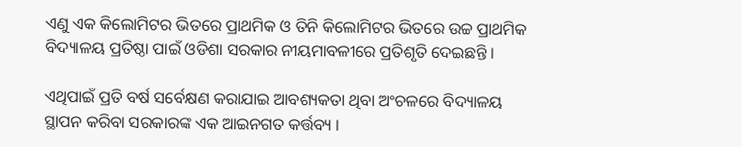ଏଣୁ ଏକ କିଲୋମିଟର ଭିତରେ ପ୍ରାଥମିକ ଓ ତିନି କିଲୋମିଟର ଭିତରେ ଉଚ୍ଚ ପ୍ରାଥମିକ ବିଦ୍ୟାଳୟ ପ୍ରତିଷ୍ଠା ପାଇଁ ଓଡିଶା ସରକାର ନୀୟମାବଳୀରେ ପ୍ରତିଶୃତି ଦେଇଛନ୍ତି ।

ଏଥିପାଇଁ ପ୍ରତି ବର୍ଷ ସର୍ବେକ୍ଷଣ କରାଯାଇ ଆବଶ୍ୟକତା ଥିବା ଅଂଚଳରେ ବିଦ୍ୟାଳୟ ସ୍ଥାପନ କରିବା ସରକାରଙ୍କ ଏକ ଆଇନଗତ କର୍ତ୍ତବ୍ୟ ।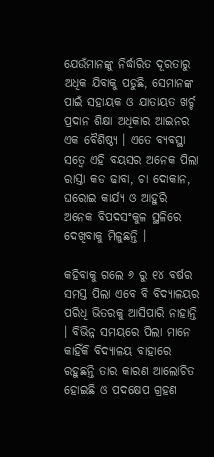ଯେଉଁମାନଙ୍କୁ ନିର୍ଦ୍ଧାରିତ ଦୂରତାରୁ ଅଧିକ ଯିବାକୁ ପଡୁଛି, ସେମାନଙ୍କ ପାଇଁ ସହାୟକ ଓ ଯାତାୟତ ଖର୍ଚ୍ଚ ପ୍ରଦାନ ଶିକ୍ଷା ଅଧିକାର ଆଇନର ଏକ ବୈଶିଷ୍ଠ୍ୟ । ଏତେ ବ୍ୟବସ୍ଥା ସତ୍ୱେ ଏହି ବୟସର ଅନେକ ପିଲା ରାସ୍ତା କଡ ଢାବା, ଚା ଦୋକାନ, ଘରୋଇ କାର୍ଯ୍ୟ ଓ ଆହୁରି ଅନେକ ବିପଦସଂକୁଳ ସ୍ଥଳିରେ ଦେଖିବାକୁ ମିଳୁଛନ୍ତି ।

କହିବାକୁ ଗଲେ ୬ ରୁ ୧୪ ବର୍ଷର ସମସ୍ତ ପିଲା ଏବେ ବି ବିଦ୍ୟାଳୟର ପରିଧି ଭିତରକୁ ଆସିପାରି ନାହାନ୍ତି । ବିଭିନ୍ନ ସମୟରେ ପିଲା ମାନେ କାହିଁକି ବିଦ୍ୟାଳୟ ବାହାରେ ରହୁଛନ୍ତି ତାର କାରଣ ଆଲୋଚିତ ହୋଇଛି ଓ ପଦକ୍ଷେପ ଗ୍ରହଣ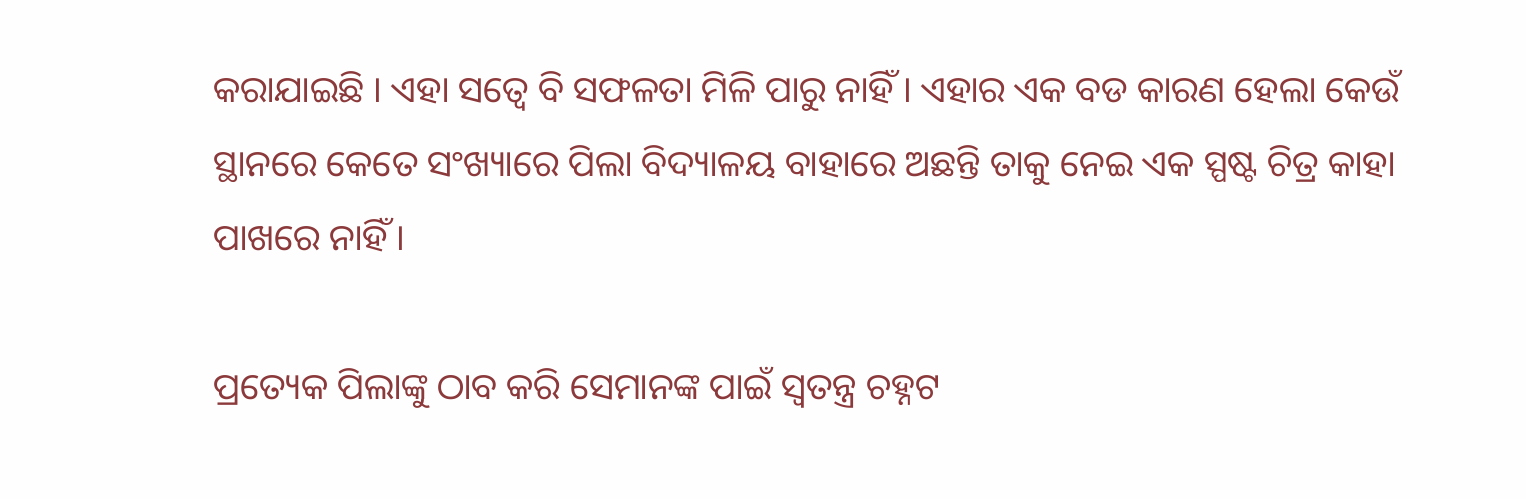କରାଯାଇଛି । ଏହା ସତ୍ୱେ ବି ସଫଳତା ମିଳି ପାରୁ ନାହିଁ । ଏହାର ଏକ ବଡ କାରଣ ହେଲା କେଉଁ ସ୍ଥାନରେ କେତେ ସଂଖ୍ୟାରେ ପିଲା ବିଦ୍ୟାଳୟ ବାହାରେ ଅଛନ୍ତି ତାକୁ ନେଇ ଏକ ସ୍ପଷ୍ଟ ଚିତ୍ର କାହା ପାଖରେ ନାହିଁ ।

ପ୍ରତ୍ୟେକ ପିଲାଙ୍କୁ ଠାବ କରି ସେମାନଙ୍କ ପାଇଁ ସ୍ୱତନ୍ତ୍ର ଚହ୍ନଟ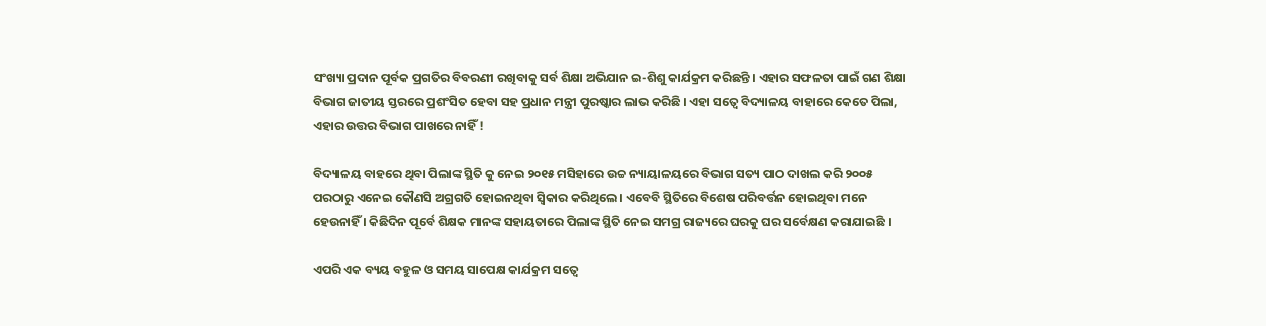ସଂଖ୍ୟା ପ୍ରଦାନ ପୂର୍ବକ ପ୍ରଗତିର ବିବରଣୀ ରଖିବାକୁ ସର୍ବ ଶିକ୍ଷା ଅଭିଯାନ ଇ-ଶିଶୁ କାର୍ଯକ୍ରମ କରିଛନ୍ତି । ଏହାର ସଫଳତା ପାଇଁ ଗଣ ଶିକ୍ଷା ବିଭାଗ ଜାତୀୟ ସ୍ତରରେ ପ୍ରଶଂସିତ ହେବା ସହ ପ୍ରଧାନ ମନ୍ତ୍ରୀ ପୁରଷ୍କାର ଲାଭ କରିଛି । ଏହା ସତ୍ୱେ ବିଦ୍ୟାଳୟ ବାହାରେ କେତେ ପିଲା, ଏହାର ଉତ୍ତର ବିଭାଗ ପାଖରେ ନାହିଁ !

ବିଦ୍ୟାଳୟ ବାହରେ ଥିବା ପିଲାଙ୍କ ସ୍ଥିତି କୁ ନେଇ ୨୦୧୫ ମସିହାରେ ଉଚ୍ଚ ନ୍ୟାୟାଳୟରେ ବିଭାଗ ସତ୍ୟ ପାଠ ଦାଖଲ କରି ୨୦୦୫ ପରଠାରୁ ଏନେଇ କୌଣସି ଅଗ୍ରଗତି ହୋଇନଥିବା ସ୍ୱିକାର କରିଥିଲେ । ଏବେବି ସ୍ଥିତିରେ ବିଶେଷ ପରିବର୍ତ୍ତନ ହୋଇଥିବା ମନେ ହେଉନାହିଁ । କିଛିଦିନ ପୂର୍ବେ ଶିକ୍ଷକ ମାନଙ୍କ ସହାୟତାରେ ପିଲାଙ୍କ ସ୍ଥିତି ନେଇ ସମଗ୍ର ରାଜ୍ୟରେ ଘରକୁ ଘର ସର୍ବେକ୍ଷଣ କରାଯାଇଛି ।

ଏପରି ଏକ ବ୍ୟୟ ବହୁଳ ଓ ସମୟ ସାପେକ୍ଷ କାର୍ଯକ୍ରମ ସତ୍ୱେ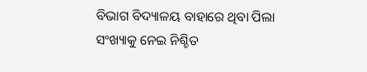ବିଭାଗ ବିଦ୍ୟାଳୟ ବାହାରେ ଥିବା ପିଲା ସଂଖ୍ୟାକୁ ନେଇ ନିଶ୍ଚିତ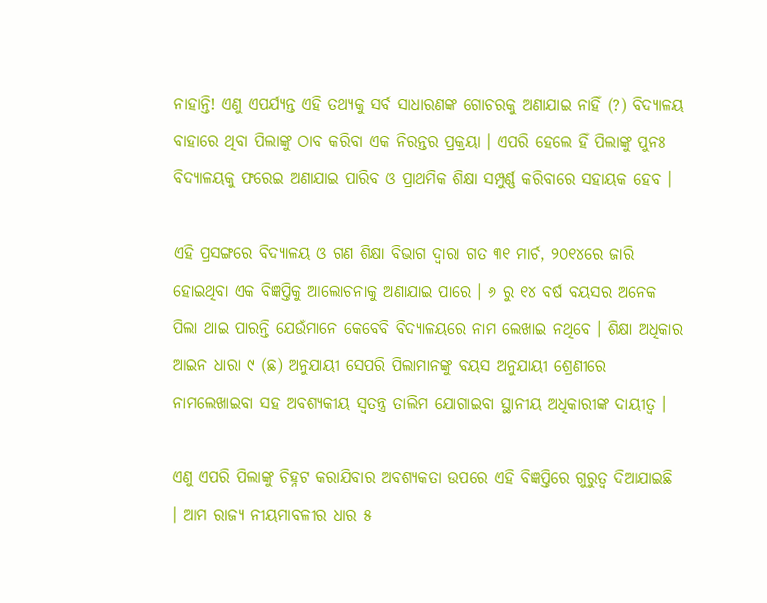ନାହାନ୍ତି! ଏଣୁ ଏପର୍ଯ୍ୟନ୍ତ ଏହି ତଥ୍ୟକୁ ସର୍ବ ସାଧାରଣଙ୍କ ଗୋଚରକୁ ଅଣାଯାଇ ନାହିଁ (?) ବିଦ୍ୟାଳୟ ବାହାରେ ଥିବା ପିଲାଙ୍କୁ ଠାବ କରିବା ଏକ ନିରନ୍ତର ପ୍ରକ୍ରୟା । ଏପରି ହେଲେ ହିଁ ପିଲାଙ୍କୁ ପୁନଃ ବିଦ୍ୟାଳୟକୁ ଫରେଇ ଅଣାଯାଇ ପାରିବ ଓ ପ୍ରାଥମିକ ଶିକ୍ଷା ସମ୍ପୁର୍ଣ୍ଣ କରିବାରେ ସହାୟକ ହେବ ।

ଏହି ପ୍ରସଙ୍ଗରେ ବିଦ୍ୟାଳୟ ଓ ଗଣ ଶିକ୍ଷା ବିଭାଗ ଦ୍ୱାରା ଗତ ୩୧ ମାର୍ଚ, ୨୦୧୪ରେ ଜାରି ହୋଇଥିବା ଏକ ବିଜ୍ଞପ୍ତିକୁ ଆଲୋଚନାକୁ ଅଣାଯାଇ ପାରେ । ୬ ରୁ ୧୪ ବର୍ଷ ବୟସର ଅନେକ ପିଲା ଥାଇ ପାରନ୍ତି ଯେଉଁମାନେ କେବେବି ବିଦ୍ୟାଳୟରେ ନାମ ଲେଖାଇ ନଥିବେ । ଶିକ୍ଷା ଅଧିକାର ଆଇନ ଧାରା ୯ (ଛ) ଅନୁଯାୟୀ ସେପରି ପିଲାମାନଙ୍କୁ ବୟସ ଅନୁଯାୟୀ ଶ୍ରେଣୀରେ ନାମଲେଖାଇବା ସହ ଅବଶ୍ୟକୀୟ ସ୍ୱତନ୍ତ୍ର ତାଲିମ ଯୋଗାଇବା ସ୍ଥାନୀୟ ଅଧିକାରୀଙ୍କ ଦାୟୀତ୍ୱ ।

ଏଣୁ ଏପରି ପିଲାଙ୍କୁ ଚିହ୍ନଟ କରାଯିବାର ଅବଶ୍ୟକତା ଉପରେ ଏହି ବିଜ୍ଞପ୍ତିରେ ଗୁରୁତ୍ୱ ଦିଆଯାଇଛି । ଆମ ରାଜ୍ୟ ନୀୟମାବଳୀର ଧାର ୫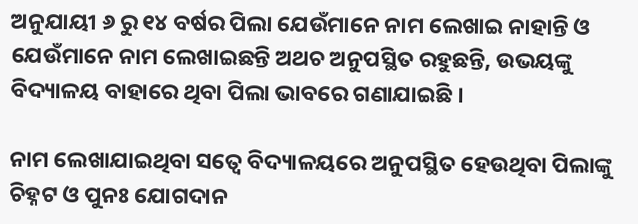ଅନୁଯାୟୀ ୬ ରୁ ୧୪ ବର୍ଷର ପିଲା ଯେଉଁମାନେ ନାମ ଲେଖାଇ ନାହାନ୍ତି ଓ ଯେଉଁମାନେ ନାମ ଲେଖାଇଛନ୍ତି ଅଥଚ ଅନୁପସ୍ଥିତ ରହୁଛନ୍ତି, ଉଭୟଙ୍କୁ ବିଦ୍ୟାଳୟ ବାହାରେ ଥିବା ପିଲା ଭାବରେ ଗଣାଯାଇଛି ।

ନାମ ଲେଖାଯାଇଥିବା ସତ୍ୱେ ବିଦ୍ୟାଳୟରେ ଅନୁପସ୍ଥିତ ହେଉଥିବା ପିଲାଙ୍କୁ ଚିହ୍ନଟ ଓ ପୁନଃ ଯୋଗଦାନ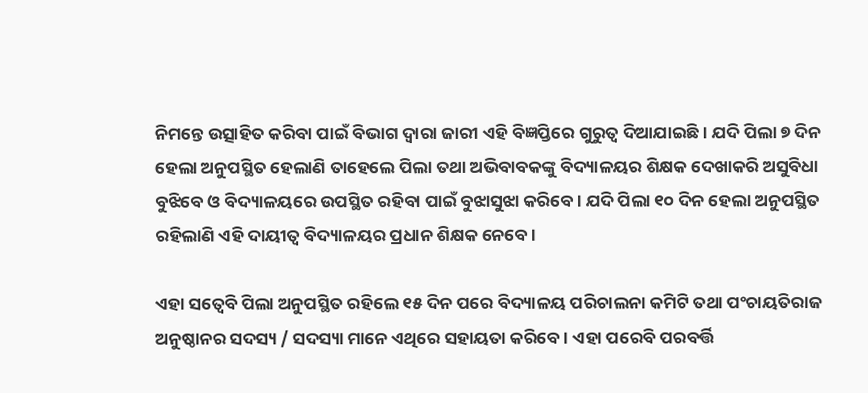ନିମନ୍ତେ ଉତ୍ସାହିତ କରିବା ପାଇଁ ବିଭାଗ ଦ୍ୱାରା ଜାରୀ ଏହି ବିଜ୍ଞପ୍ତିରେ ଗୁରୁତ୍ୱ ଦିଆଯାଇଛି । ଯଦି ପିଲା ୭ ଦିନ ହେଲା ଅନୁପସ୍ଥିତ ହେଲାଣି ତାହେଲେ ପିଲା ତଥା ଅଭିବାବକଙ୍କୁ ବିଦ୍ୟାଳୟର ଶିକ୍ଷକ ଦେଖାକରି ଅସୁବିଧା ବୁଝିବେ ଓ ବିଦ୍ୟାଳୟରେ ଉପସ୍ଥିତ ରହିବା ପାଇଁ ବୁଝାସୁଝା କରିବେ । ଯଦି ପିଲା ୧୦ ଦିନ ହେଲା ଅନୁପସ୍ଥିତ ରହିଲାଣି ଏହି ଦାୟୀତ୍ୱ ବିଦ୍ୟାଳୟର ପ୍ରଧାନ ଶିକ୍ଷକ ନେବେ ।

ଏହା ସତ୍ୱେବି ପିଲା ଅନୁପସ୍ଥିତ ରହିଲେ ୧୫ ଦିନ ପରେ ବିଦ୍ୟାଳୟ ପରିଚାଲନା କମିଟି ତଥା ପଂଚାୟତିରାଜ ଅନୁଷ୍ଠାନର ସଦସ୍ୟ / ସଦସ୍ୟା ମାନେ ଏଥିରେ ସହାୟତା କରିବେ । ଏହା ପରେବି ପରବର୍ତ୍ତି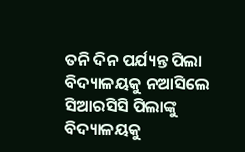ତନି ଦିନ ପର୍ଯ୍ୟନ୍ତ ପିଲା ବିଦ୍ୟାଳୟକୁ ନଆସିଲେ ସିଆରସିସି ପିଲାଙ୍କୁ ବିଦ୍ୟାଳୟକୁ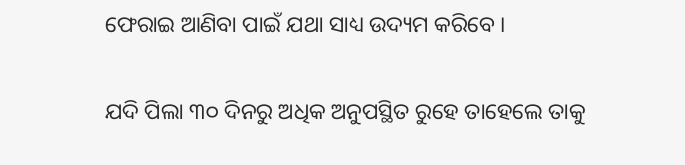ଫେରାଇ ଆଣିବା ପାଇଁ ଯଥା ସାଧ୍ୟ ଉଦ୍ୟମ କରିବେ ।

ଯଦି ପିଲା ୩୦ ଦିନରୁ ଅଧିକ ଅନୁପସ୍ଥିତ ରୁହେ ତାହେଲେ ତାକୁ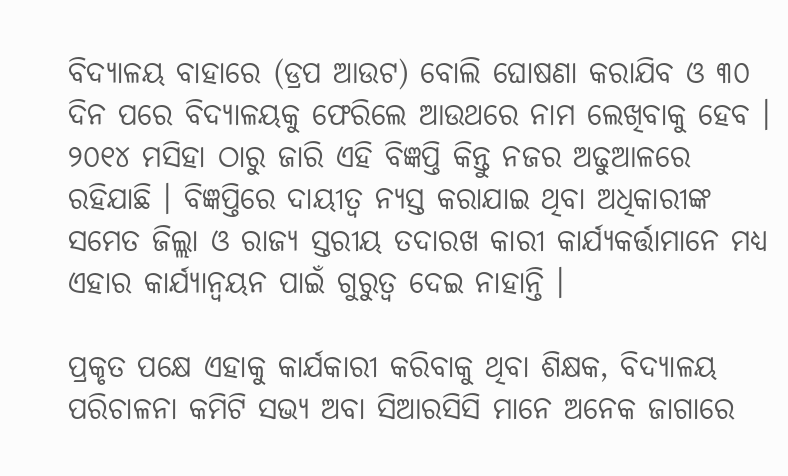ବିଦ୍ୟାଳୟ ବାହାରେ (ଡ୍ରପ ଆଉଟ) ବୋଲି ଘୋଷଣା କରାଯିବ ଓ ୩୦ ଦିନ ପରେ ବିଦ୍ୟାଳୟକୁ ଫେରିଲେ ଆଉଥରେ ନାମ ଲେଖିବାକୁ ହେବ । ୨୦୧୪ ମସିହା ଠାରୁ ଜାରି ଏହି ବିଜ୍ଞପ୍ତି କିନ୍ତୁ ନଜର ଅଢୁଆଳରେ ରହିଯାଛି । ବିଜ୍ଞପ୍ତିରେ ଦାୟୀତ୍ୱ ନ୍ୟସ୍ତ କରାଯାଇ ଥିବା ଅଧିକାରୀଙ୍କ ସମେତ ଜିଲ୍ଲା ଓ ରାଜ୍ୟ ସ୍ତରୀୟ ତଦାରଖ କାରୀ କାର୍ଯ୍ୟକର୍ତ୍ତାମାନେ ମଧ୍ୟ ଏହାର କାର୍ଯ୍ୟାନ୍ୱୟନ ପାଇଁ ଗୁରୁତ୍ୱ ଦେଇ ନାହାନ୍ତି ।

ପ୍ରକୃତ ପକ୍ଷେ ଏହାକୁ କାର୍ଯକାରୀ କରିବାକୁ ଥିବା ଶିକ୍ଷକ, ବିଦ୍ୟାଳୟ ପରିଚାଳନା କମିଟି ସଭ୍ୟ ଅବା ସିଆରସିସି ମାନେ ଅନେକ ଜାଗାରେ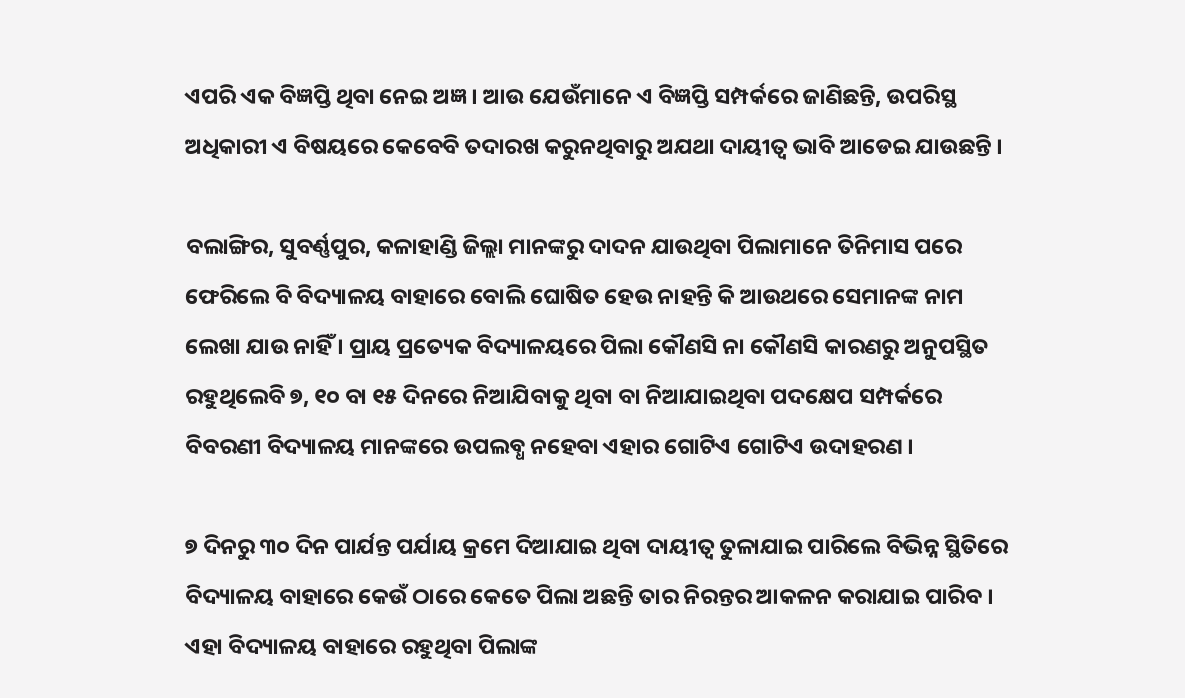ଏପରି ଏକ ବିଜ୍ଞପ୍ତି ଥିବା ନେଇ ଅଜ୍ଞ । ଆଉ ଯେଉଁମାନେ ଏ ବିଜ୍ଞପ୍ତି ସମ୍ପର୍କରେ ଜାଣିଛନ୍ତି, ଉପରିସ୍ଥ ଅଧିକାରୀ ଏ ବିଷୟରେ କେବେବି ତଦାରଖ କରୁନଥିବାରୁ ଅଯଥା ଦାୟୀତ୍ୱ ଭାବି ଆଡେଇ ଯାଉଛନ୍ତି ।

ବଲାଙ୍ଗିର, ସୁବର୍ଣ୍ଣପୁର, କଳାହାଣ୍ଡି ଜିଲ୍ଲା ମାନଙ୍କରୁ ଦାଦନ ଯାଉଥିବା ପିଲାମାନେ ତିନିମାସ ପରେ ଫେରିଲେ ବି ବିଦ୍ୟାଳୟ ବାହାରେ ବୋଲି ଘୋଷିତ ହେଉ ନାହନ୍ତି କି ଆଉଥରେ ସେମାନଙ୍କ ନାମ ଲେଖା ଯାଉ ନାହିଁ । ପ୍ରାୟ ପ୍ରତ୍ୟେକ ବିଦ୍ୟାଳୟରେ ପିଲା କୌଣସି ନା କୌଣସି କାରଣରୁ ଅନୁପସ୍ଥିତ ରହୁଥିଲେବି ୭, ୧୦ ବା ୧୫ ଦିନରେ ନିଆଯିବାକୁ ଥିବା ବା ନିଆଯାଇଥିବା ପଦକ୍ଷେପ ସମ୍ପର୍କରେ ବିବରଣୀ ବିଦ୍ୟାଳୟ ମାନଙ୍କରେ ଉପଲବ୍ଧ ନହେବା ଏହାର ଗୋଟିଏ ଗୋଟିଏ ଉଦାହରଣ ।

୭ ଦିନରୁ ୩୦ ଦିନ ପାର୍ଯନ୍ତ ପର୍ଯାୟ କ୍ରମେ ଦିଆଯାଇ ଥିବା ଦାୟୀତ୍ୱ ତୁଳାଯାଇ ପାରିଲେ ବିଭିନ୍ନ ସ୍ଥିତିରେ ବିଦ୍ୟାଳୟ ବାହାରେ କେଉଁ ଠାରେ କେତେ ପିଲା ଅଛନ୍ତି ତାର ନିରନ୍ତର ଆକଳନ କରାଯାଇ ପାରିବ । ଏହା ବିଦ୍ୟାଳୟ ବାହାରେ ରହୁଥିବା ପିଲାଙ୍କ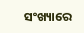ସଂଖ୍ୟାରେ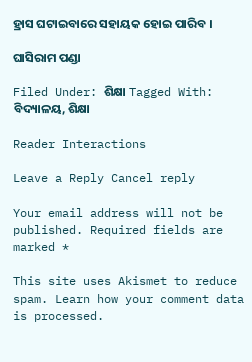ହ୍ରାସ ଘଟାଇବାରେ ସହାୟକ ହୋଇ ପାରିବ ।

ଘାସିରାମ ପଣ୍ଡା

Filed Under: ଶିକ୍ଷା Tagged With: ବିଦ୍ୟାଳୟ, ଶିକ୍ଷା

Reader Interactions

Leave a Reply Cancel reply

Your email address will not be published. Required fields are marked *

This site uses Akismet to reduce spam. Learn how your comment data is processed.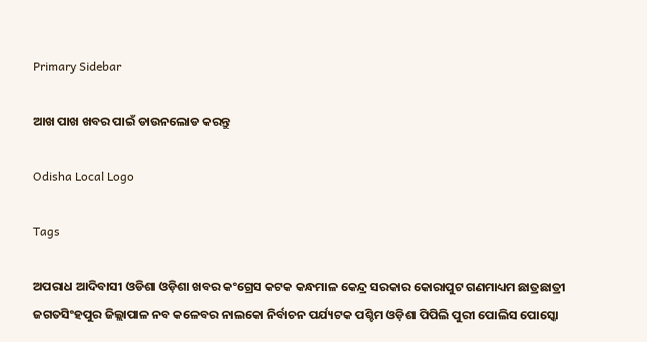Primary Sidebar

ଆଖ ପାଖ ଖବର ପାଇଁ ଡାଉନଲୋଡ କରନ୍ତୁ

Odisha Local Logo

Tags

ଅପରାଧ ଆଦିବାସୀ ଓଡିଶା ଓଡ଼ିଶା ଖବର କଂଗ୍ରେସ କଟକ କନ୍ଧମାଳ କେନ୍ଦ୍ର ସରକାର କୋରାପୁଟ ଗଣମାଧ୍ୟମ ଛାତ୍ରଛାତ୍ରୀ ଜଗତସିଂହପୁର ଜିଲ୍ଲାପାଳ ନବ କଳେବର ନାଲକୋ ନିର୍ବାଚନ ପର୍ଯ୍ୟଟକ ପଶ୍ଚିମ ଓଡ଼ିଶା ପିପିଲି ପୁରୀ ପୋଲିସ ପୋସ୍କୋ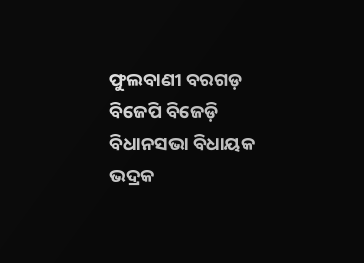ଫୁଲବାଣୀ ବରଗଡ଼ ବିଜେପି ବିଜେଡ଼ି ବିଧାନସଭା ବିଧାୟକ ଭଦ୍ରକ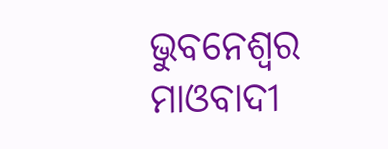ଭୁବନେଶ୍ୱର ମାଓବାଦୀ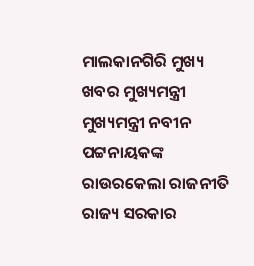ମାଲକାନଗିରି ମୁଖ୍ୟ ଖବର ମୁଖ୍ୟମନ୍ତ୍ରୀ ମୁଖ୍ୟମନ୍ତ୍ରୀ ନବୀନ ପଟ୍ଟନାୟକଙ୍କ ରାଉରକେଲା ରାଜନୀତି ରାଜ୍ୟ ସରକାର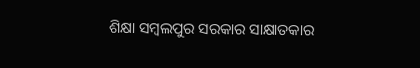ଶିକ୍ଷା ସମ୍ବଲପୁର ସରକାର ସାକ୍ଷାତକାର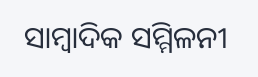ସାମ୍ବାଦିକ ସମ୍ମିଳନୀ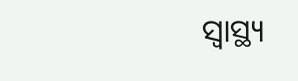ସ୍ୱାସ୍ଥ୍ୟ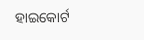ହାଇକୋର୍ଟ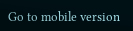Go to mobile version